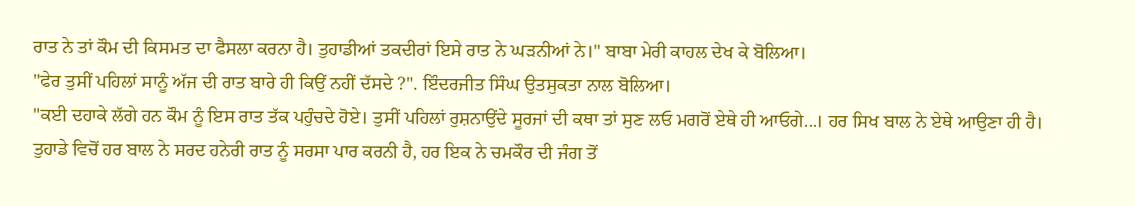ਰਾਤ ਨੇ ਤਾਂ ਕੌਮ ਦੀ ਕਿਸਮਤ ਦਾ ਫੈਸਲਾ ਕਰਨਾ ਹੈ। ਤੁਹਾਡੀਆਂ ਤਕਦੀਰਾਂ ਇਸੇ ਰਾਤ ਨੇ ਘੜਨੀਆਂ ਨੇ।" ਬਾਬਾ ਮੇਰੀ ਕਾਹਲ ਦੇਖ ਕੇ ਬੋਲਿਆ।
"ਫੇਰ ਤੁਸੀਂ ਪਹਿਲਾਂ ਸਾਨੂੰ ਅੱਜ ਦੀ ਰਾਤ ਬਾਰੇ ਹੀ ਕਿਉਂ ਨਹੀਂ ਦੱਸਦੇ ?". ਇੰਦਰਜੀਤ ਸਿੰਘ ਉਤਸੁਕਤਾ ਨਾਲ ਬੋਲਿਆ।
"ਕਈ ਦਹਾਕੇ ਲੱਗੇ ਹਨ ਕੌਮ ਨੂੰ ਇਸ ਰਾਤ ਤੱਕ ਪਹੁੰਚਦੇ ਹੋਏ। ਤੁਸੀਂ ਪਹਿਲਾਂ ਰੁਸ਼ਨਾਉਂਦੇ ਸੂਰਜਾਂ ਦੀ ਕਥਾ ਤਾਂ ਸੁਣ ਲਓ ਮਗਰੋਂ ਏਥੇ ਹੀ ਆਓਗੇ...। ਹਰ ਸਿਖ ਬਾਲ ਨੇ ਏਥੇ ਆਉਣਾ ਹੀ ਹੈ। ਤੁਹਾਡੇ ਵਿਚੋਂ ਹਰ ਬਾਲ ਨੇ ਸਰਦ ਹਨੇਰੀ ਰਾਤ ਨੂੰ ਸਰਸਾ ਪਾਰ ਕਰਨੀ ਹੈ, ਹਰ ਇਕ ਨੇ ਚਮਕੌਰ ਦੀ ਜੰਗ ਤੋਂ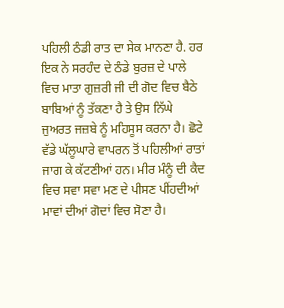ਪਹਿਲੀ ਠੰਡੀ ਰਾਤ ਦਾ ਸੇਕ ਮਾਨਣਾ ਹੈ. ਹਰ ਇਕ ਨੇ ਸਰਹੰਦ ਦੇ ਠੰਡੇ ਬੁਰਜ਼ ਦੇ ਪਾਲੇ ਵਿਚ ਮਾਤਾ ਗੁਜ਼ਰੀ ਜੀ ਦੀ ਗੋਦ ਵਿਚ ਬੈਠੇ ਬਾਬਿਆਂ ਨੂੰ ਤੱਕਣਾ ਹੈ ਤੇ ਉਸ ਨਿੱਘੇ ਜੁਅਰਤ ਜਜ਼ਬੇ ਨੂੰ ਮਹਿਸੂਸ ਕਰਨਾ ਹੈ। ਛੋਟੇ ਵੱਡੇ ਘੱਲੂਘਾਰੇ ਵਾਪਰਨ ਤੋਂ ਪਹਿਲੀਆਂ ਰਾਤਾਂ ਜਾਗ ਕੇ ਕੱਟਣੀਆਂ ਹਨ। ਮੀਰ ਮੰਨੂੰ ਦੀ ਕੈਦ ਵਿਚ ਸਵਾ ਸਵਾ ਮਣ ਦੇ ਪੀਸਣ ਪੀਂਹਦੀਆਂ ਮਾਵਾਂ ਦੀਆਂ ਗੋਦਾਂ ਵਿਚ ਸੋਣਾ ਹੈ।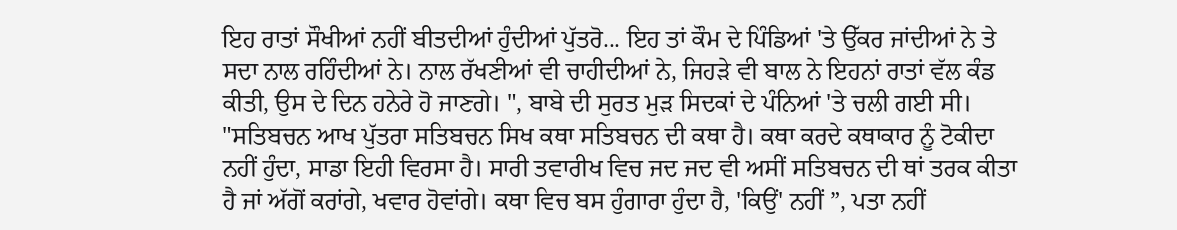ਇਹ ਰਾਤਾਂ ਸੌਖੀਆਂ ਨਹੀਂ ਬੀਤਦੀਆਂ ਹੁੰਦੀਆਂ ਪੁੱਤਰੋ... ਇਹ ਤਾਂ ਕੌਮ ਦੇ ਪਿੰਡਿਆਂ 'ਤੇ ਉੱਕਰ ਜਾਂਦੀਆਂ ਨੇ ਤੇ ਸਦਾ ਨਾਲ ਰਹਿੰਦੀਆਂ ਨੇ। ਨਾਲ ਰੱਖਣੀਆਂ ਵੀ ਚਾਹੀਦੀਆਂ ਨੇ, ਜਿਹੜੇ ਵੀ ਬਾਲ ਨੇ ਇਹਨਾਂ ਰਾਤਾਂ ਵੱਲ ਕੰਡ ਕੀਤੀ, ਉਸ ਦੇ ਦਿਨ ਹਨੇਰੇ ਹੋ ਜਾਣਗੇ। ", ਬਾਬੇ ਦੀ ਸੁਰਤ ਮੁੜ ਸਿਦਕਾਂ ਦੇ ਪੰਨਿਆਂ 'ਤੇ ਚਲੀ ਗਈ ਸੀ।
"ਸਤਿਬਚਨ ਆਖ ਪੁੱਤਰਾ ਸਤਿਬਚਨ ਸਿਖ ਕਥਾ ਸਤਿਬਚਨ ਦੀ ਕਥਾ ਹੈ। ਕਥਾ ਕਰਦੇ ਕਥਾਕਾਰ ਨੂੰ ਟੋਕੀਦਾ ਨਹੀਂ ਹੁੰਦਾ, ਸਾਡਾ ਇਹੀ ਵਿਰਸਾ ਹੈ। ਸਾਰੀ ਤਵਾਰੀਖ ਵਿਚ ਜਦ ਜਦ ਵੀ ਅਸੀਂ ਸਤਿਬਚਨ ਦੀ ਥਾਂ ਤਰਕ ਕੀਤਾ ਹੈ ਜਾਂ ਅੱਗੋਂ ਕਰਾਂਗੇ, ਖਵਾਰ ਹੋਵਾਂਗੇ। ਕਥਾ ਵਿਚ ਬਸ ਹੁੰਗਾਰਾ ਹੁੰਦਾ ਹੈ, 'ਕਿਉਂ' ਨਹੀਂ ”, ਪਤਾ ਨਹੀਂ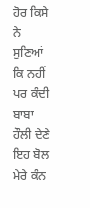ਹੋਰ ਕਿਸੇ ਨੇ ਸੁਣਿਆਂ ਕਿ ਨਹੀਂ ਪਰ ਕੰਦੀ ਬਾਬਾ ਹੌਲੀ ਦੇਣੇ ਇਹ ਬੋਲ ਮੇਰੇ ਕੰਨ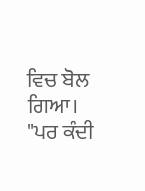ਵਿਚ ਬੋਲ ਗਿਆ।
"ਪਰ ਕੰਦੀ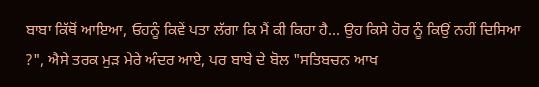ਬਾਬਾ ਕਿੱਥੋਂ ਆਇਆ, ਓਹਨੂੰ ਕਿਵੇਂ ਪਤਾ ਲੱਗਾ ਕਿ ਮੈਂ ਕੀ ਕਿਹਾ ਹੈ... ਉਹ ਕਿਸੇ ਹੋਰ ਨੂੰ ਕਿਉਂ ਨਹੀਂ ਦਿਸਿਆ ?", ਐਸੇ ਤਰਕ ਮੁੜ ਮੇਰੇ ਅੰਦਰ ਆਏ, ਪਰ ਬਾਬੇ ਦੇ ਬੋਲ "ਸਤਿਬਚਨ ਆਖ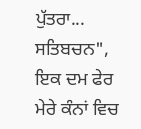ਪੁੱਤਰਾ... ਸਤਿਬਚਨ", ਇਕ ਦਮ ਫੇਰ ਮੇਰੇ ਕੰਨਾਂ ਵਿਚ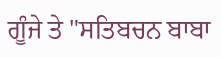ਗੂੰਜੇ ਤੇ "ਸਤਿਬਚਨ ਬਾਬਾ